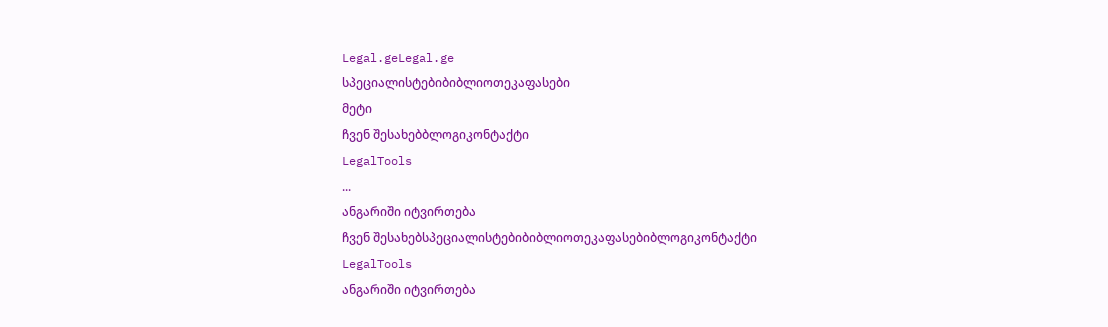Legal.geLegal.ge
სპეციალისტებიბიბლიოთეკაფასები
მეტი
ჩვენ შესახებბლოგიკონტაქტი
LegalTools
...
ანგარიში იტვირთება
ჩვენ შესახებსპეციალისტებიბიბლიოთეკაფასებიბლოგიკონტაქტი
LegalTools
ანგარიში იტვირთება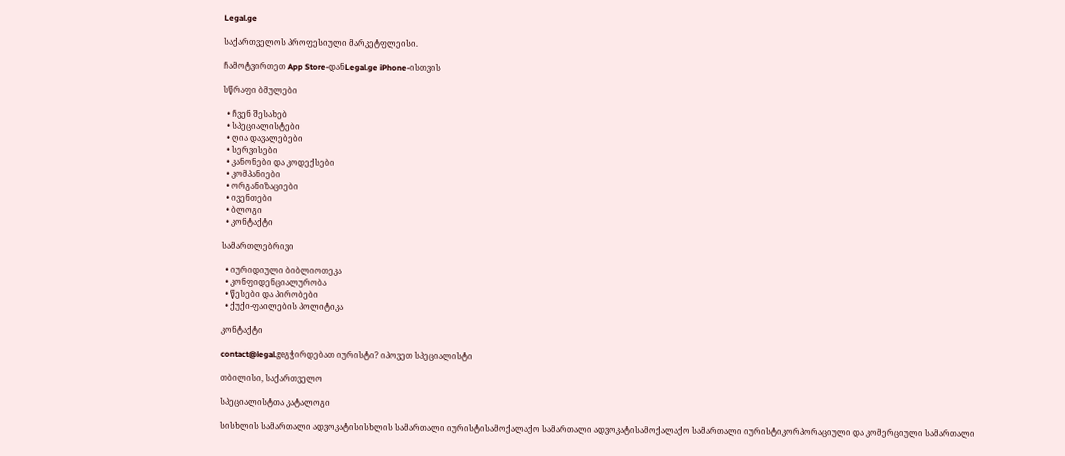Legal.ge

საქართველოს პროფესიული მარკეტფლეისი.

ჩამოტვირთეთ App Store-დანLegal.ge iPhone-ისთვის

სწრაფი ბმულები

  • ჩვენ შესახებ
  • სპეციალისტები
  • ღია დავალებები
  • სერვისები
  • კანონები და კოდექსები
  • კომპანიები
  • ორგანიზაციები
  • ივენთები
  • ბლოგი
  • კონტაქტი

სამართლებრივი

  • იურიდიული ბიბლიოთეკა
  • კონფიდენციალურობა
  • წესები და პირობები
  • ქუქი-ფაილების პოლიტიკა

კონტაქტი

contact@legal.geგჭირდებათ იურისტი? იპოვეთ სპეციალისტი

თბილისი, საქართველო

სპეციალისტთა კატალოგი

სისხლის სამართალი ადვოკატისისხლის სამართალი იურისტისამოქალაქო სამართალი ადვოკატისამოქალაქო სამართალი იურისტიკორპორაციული და კომერციული სამართალი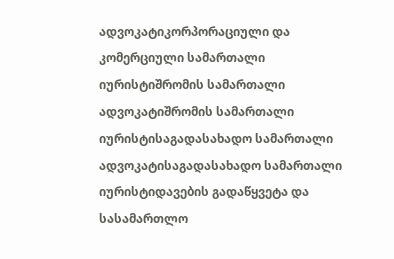ადვოკატიკორპორაციული და კომერციული სამართალი იურისტიშრომის სამართალი ადვოკატიშრომის სამართალი იურისტისაგადასახადო სამართალი ადვოკატისაგადასახადო სამართალი იურისტიდავების გადაწყვეტა და სასამართლო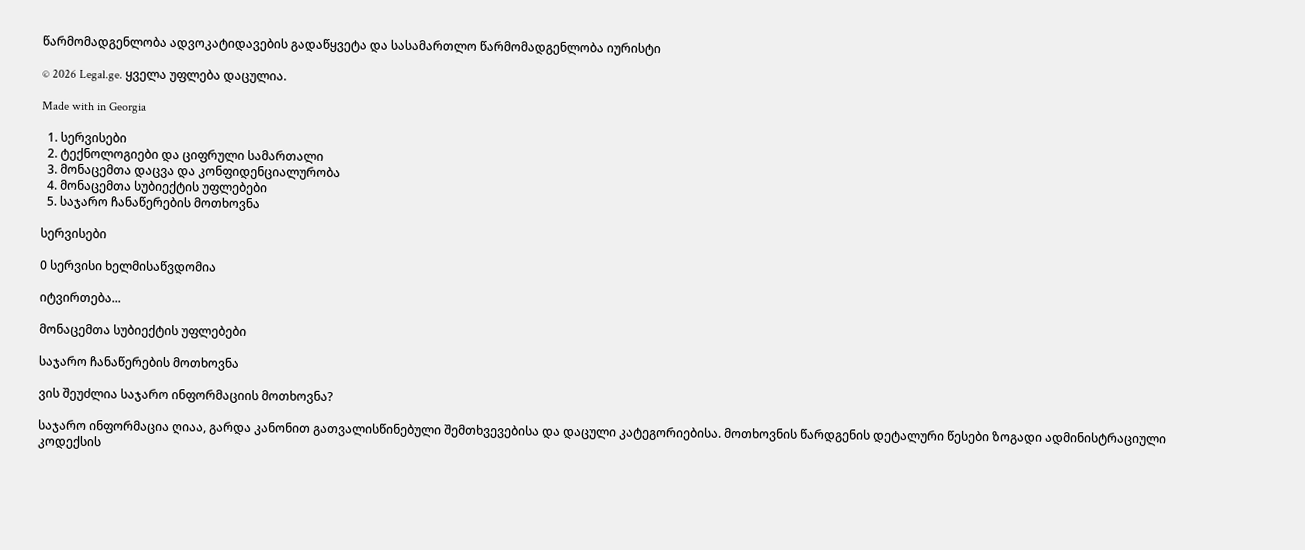წარმომადგენლობა ადვოკატიდავების გადაწყვეტა და სასამართლო წარმომადგენლობა იურისტი

© 2026 Legal.ge. ყველა უფლება დაცულია.

Made with in Georgia

  1. სერვისები
  2. ტექნოლოგიები და ციფრული სამართალი
  3. მონაცემთა დაცვა და კონფიდენციალურობა
  4. მონაცემთა სუბიექტის უფლებები
  5. საჯარო ჩანაწერების მოთხოვნა

სერვისები

0 სერვისი ხელმისაწვდომია

იტვირთება...

მონაცემთა სუბიექტის უფლებები

საჯარო ჩანაწერების მოთხოვნა

ვის შეუძლია საჯარო ინფორმაციის მოთხოვნა?

საჯარო ინფორმაცია ღიაა, გარდა კანონით გათვალისწინებული შემთხვევებისა და დაცული კატეგორიებისა. მოთხოვნის წარდგენის დეტალური წესები ზოგადი ადმინისტრაციული კოდექსის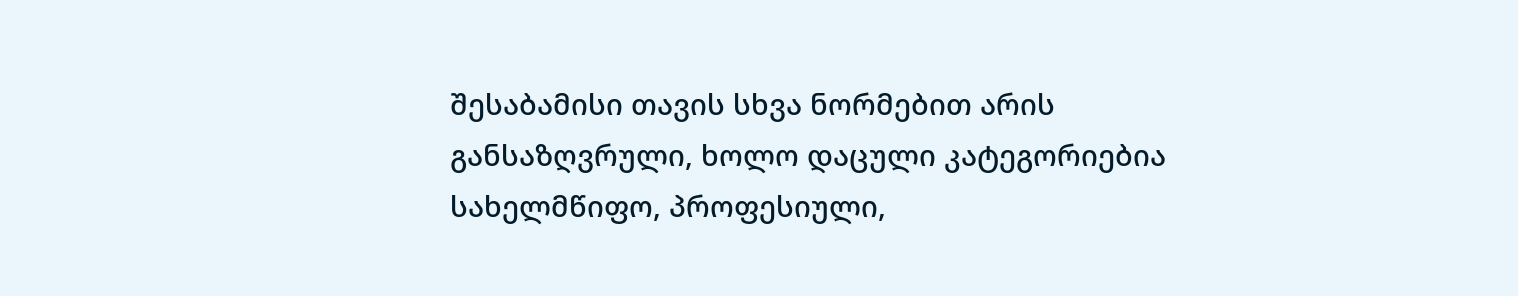შესაბამისი თავის სხვა ნორმებით არის განსაზღვრული, ხოლო დაცული კატეგორიებია სახელმწიფო, პროფესიული,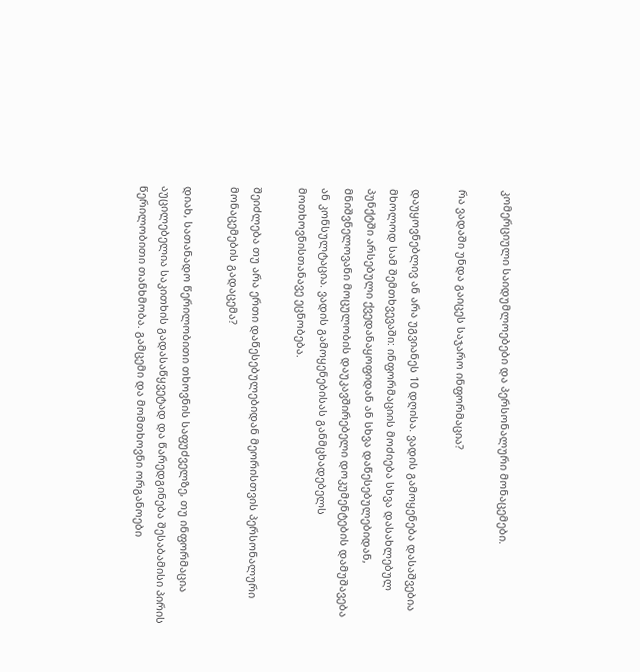კომერციული საიდუმლოებები და პერსონალური მონაცემები.

რა ვადაში უნდა გაიცეს საჯარო ინფორმაცია?

დაუყოვნებლივ ან არა უგვიანეს 10 დღისა. ვადის გამოყენება დასაშვებია მხოლოდ სამ შემთხვევაში: ინფორმაციის მოძიება სხვა დასახლებულ პუნქტში არსებული ქვედანაყოფიდან ან სხვა დაწესებულებიდან, მნიშვნელოვანი მოცულობის დაუკავშირებელი დოკუმენტების დამუშავება ან კონსულტაცია. ვადის გამოყენებისას განმცხადებელს მოთხოვნისთანავე ეცნობება.

შეიძლება თუ არა ერთი დაწესებულებიდან მეორისთვის პერსონალური მონაცემების გადაცემა?

დიახ, სათანადო წერილობითი თხოვნის საფუძველზე, თუ ინფორმაცია აუცილებელია საკითხის გადასაწყვეტად და წარედგინება შესაბამისი პირის წერილობითი თანხმობა. გამცემი და მომთხოვნი ორგანოები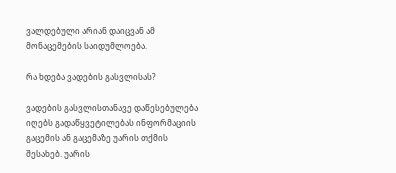ვალდებული არიან დაიცვან ამ მონაცემების საიდუმლოება.

რა ხდება ვადების გასვლისას?

ვადების გასვლისთანავე დაწესებულება იღებს გადაწყვეტილებას ინფორმაციის გაცემის ან გაცემაზე უარის თქმის შესახებ. უარის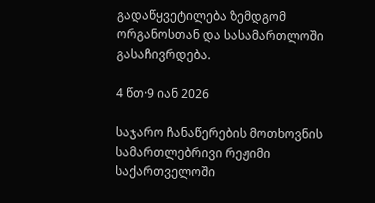გადაწყვეტილება ზემდგომ ორგანოსთან და სასამართლოში გასაჩივრდება.

4 წთ·9 იან 2026

საჯარო ჩანაწერების მოთხოვნის სამართლებრივი რეჟიმი საქართველოში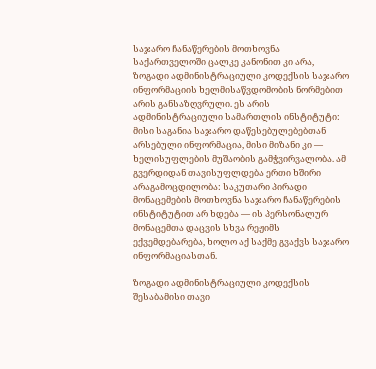საჯარო ჩანაწერების მოთხოვნა საქართველოში ცალკე კანონით კი არა, ზოგადი ადმინისტრაციული კოდექსის საჯარო ინფორმაციის ხელმისაწვდომობის ნორმებით არის განსაზღვრული. ეს არის ადმინისტრაციული სამართლის ინსტიტუტი: მისი საგანია საჯარო დაწესებულებებთან არსებული ინფორმაცია, მისი მიზანი კი — ხელისუფლების მუშაობის გამჭვირვალობა. ამ გვერდიდან თავისუფლდება ერთი ხშირი არაგამოცდილობა: საკუთარი პირადი მონაცემების მოთხოვნა საჯარო ჩანაწერების ინსტიტუტით არ ხდება — ის პერსონალურ მონაცემთა დაცვის სხვა რეჟიმს ექვემდებარება, ხოლო აქ საქმე გვაქვს საჯარო ინფორმაციასთან.

ზოგადი ადმინისტრაციული კოდექსის შესაბამისი თავი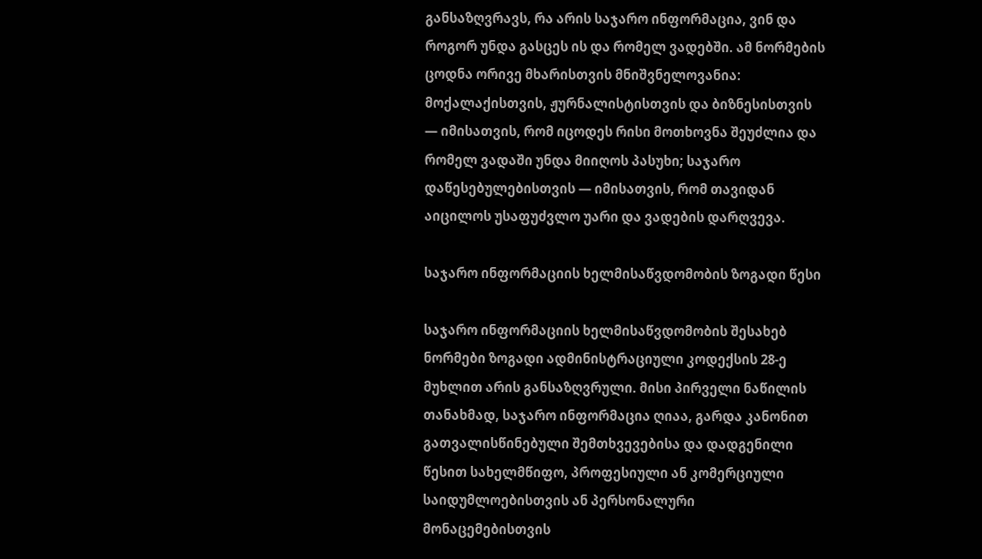განსაზღვრავს, რა არის საჯარო ინფორმაცია, ვინ და როგორ უნდა გასცეს ის და რომელ ვადებში. ამ ნორმების ცოდნა ორივე მხარისთვის მნიშვნელოვანია: მოქალაქისთვის, ჟურნალისტისთვის და ბიზნესისთვის — იმისათვის, რომ იცოდეს რისი მოთხოვნა შეუძლია და რომელ ვადაში უნდა მიიღოს პასუხი; საჯარო დაწესებულებისთვის — იმისათვის, რომ თავიდან აიცილოს უსაფუძვლო უარი და ვადების დარღვევა.

საჯარო ინფორმაციის ხელმისაწვდომობის ზოგადი წესი

საჯარო ინფორმაციის ხელმისაწვდომობის შესახებ ნორმები ზოგადი ადმინისტრაციული კოდექსის 28-ე მუხლით არის განსაზღვრული. მისი პირველი ნაწილის თანახმად, საჯარო ინფორმაცია ღიაა, გარდა კანონით გათვალისწინებული შემთხვევებისა და დადგენილი წესით სახელმწიფო, პროფესიული ან კომერციული საიდუმლოებისთვის ან პერსონალური მონაცემებისთვის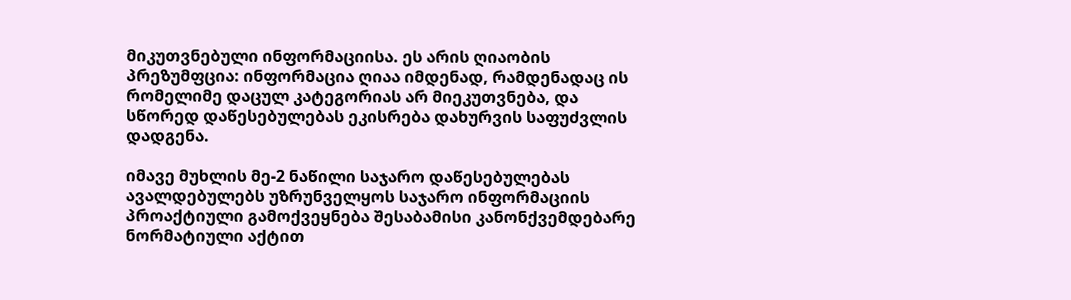მიკუთვნებული ინფორმაციისა. ეს არის ღიაობის პრეზუმფცია: ინფორმაცია ღიაა იმდენად, რამდენადაც ის რომელიმე დაცულ კატეგორიას არ მიეკუთვნება, და სწორედ დაწესებულებას ეკისრება დახურვის საფუძვლის დადგენა.

იმავე მუხლის მე-2 ნაწილი საჯარო დაწესებულებას ავალდებულებს უზრუნველყოს საჯარო ინფორმაციის პროაქტიული გამოქვეყნება შესაბამისი კანონქვემდებარე ნორმატიული აქტით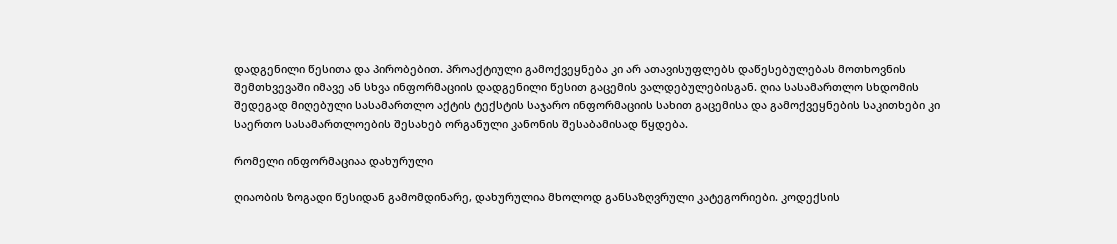დადგენილი წესითა და პირობებით. პროაქტიული გამოქვეყნება კი არ ათავისუფლებს დაწესებულებას მოთხოვნის შემთხვევაში იმავე ან სხვა ინფორმაციის დადგენილი წესით გაცემის ვალდებულებისგან. ღია სასამართლო სხდომის შედეგად მიღებული სასამართლო აქტის ტექსტის საჯარო ინფორმაციის სახით გაცემისა და გამოქვეყნების საკითხები კი საერთო სასამართლოების შესახებ ორგანული კანონის შესაბამისად წყდება.

რომელი ინფორმაციაა დახურული

ღიაობის ზოგადი წესიდან გამომდინარე, დახურულია მხოლოდ განსაზღვრული კატეგორიები. კოდექსის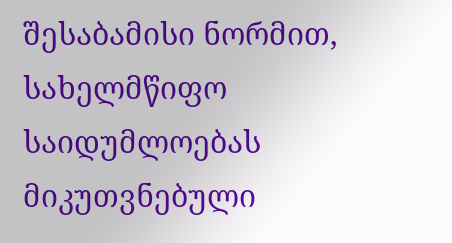შესაბამისი ნორმით, სახელმწიფო საიდუმლოებას მიკუთვნებული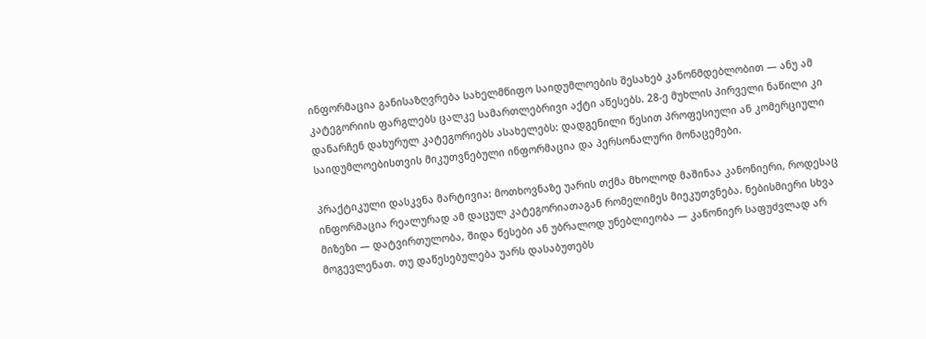ინფორმაცია განისაზღვრება სახელმწიფო საიდუმლოების შესახებ კანონმდებლობით — ანუ ამ კატეგორიის ფარგლებს ცალკე სამართლებრივი აქტი აწესებს. 28-ე მუხლის პირველი ნაწილი კი დანარჩენ დახურულ კატეგორიებს ასახელებს: დადგენილი წესით პროფესიული ან კომერციული საიდუმლოებისთვის მიკუთვნებული ინფორმაცია და პერსონალური მონაცემები.

პრაქტიკული დასკვნა მარტივია: მოთხოვნაზე უარის თქმა მხოლოდ მაშინაა კანონიერი, როდესაც ინფორმაცია რეალურად ამ დაცულ კატეგორიათაგან რომელიმეს მიეკუთვნება. ნებისმიერი სხვა მიზეზი — დატვირთულობა, შიდა წესები ან უბრალოდ უნებლიეობა — კანონიერ საფუძვლად არ მოგევლენათ. თუ დაწესებულება უარს დასაბუთებს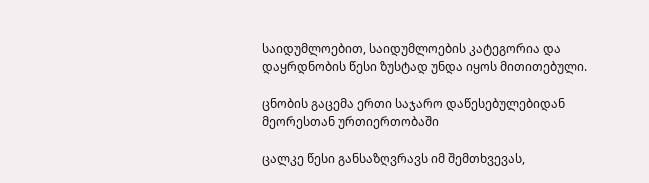საიდუმლოებით, საიდუმლოების კატეგორია და დაყრდნობის წესი ზუსტად უნდა იყოს მითითებული.

ცნობის გაცემა ერთი საჯარო დაწესებულებიდან მეორესთან ურთიერთობაში

ცალკე წესი განსაზღვრავს იმ შემთხვევას,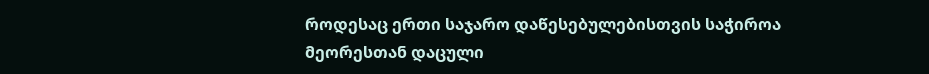როდესაც ერთი საჯარო დაწესებულებისთვის საჭიროა მეორესთან დაცული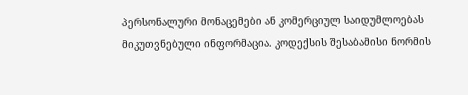პერსონალური მონაცემები ან კომერციულ საიდუმლოებას მიკუთვნებული ინფორმაცია. კოდექსის შესაბამისი ნორმის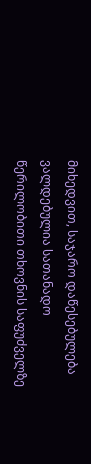მიხედვით, საჯარო დაწესებულება ვალდებულია სათანადო წერილობითი თხოვნის საფუძველზე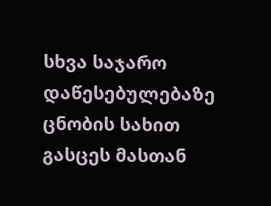სხვა საჯარო დაწესებულებაზე ცნობის სახით გასცეს მასთან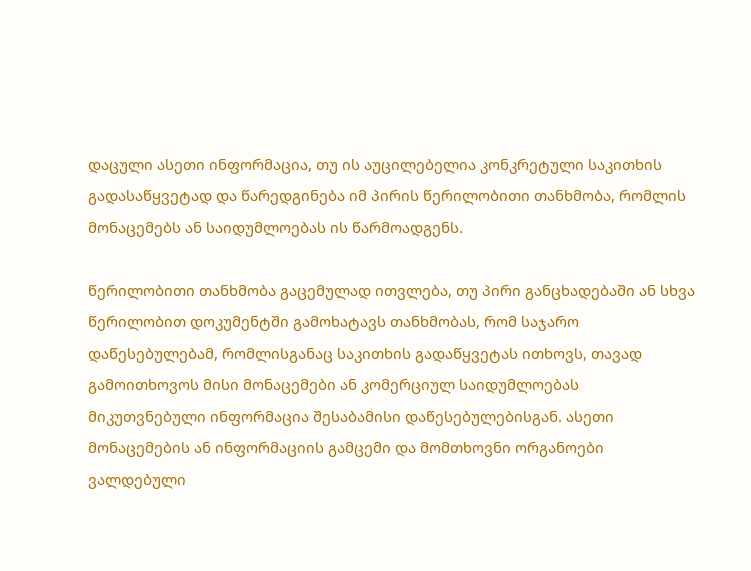დაცული ასეთი ინფორმაცია, თუ ის აუცილებელია კონკრეტული საკითხის გადასაწყვეტად და წარედგინება იმ პირის წერილობითი თანხმობა, რომლის მონაცემებს ან საიდუმლოებას ის წარმოადგენს.

წერილობითი თანხმობა გაცემულად ითვლება, თუ პირი განცხადებაში ან სხვა წერილობით დოკუმენტში გამოხატავს თანხმობას, რომ საჯარო დაწესებულებამ, რომლისგანაც საკითხის გადაწყვეტას ითხოვს, თავად გამოითხოვოს მისი მონაცემები ან კომერციულ საიდუმლოებას მიკუთვნებული ინფორმაცია შესაბამისი დაწესებულებისგან. ასეთი მონაცემების ან ინფორმაციის გამცემი და მომთხოვნი ორგანოები ვალდებული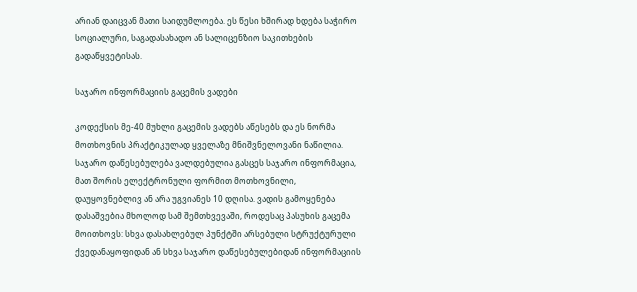არიან დაიცვან მათი საიდუმლოება. ეს წესი ხშირად ხდება საჭირო სოციალური, საგადასახადო ან სალიცენზიო საკითხების გადაწყვეტისას.

საჯარო ინფორმაციის გაცემის ვადები

კოდექსის მე-40 მუხლი გაცემის ვადებს აწესებს და ეს ნორმა მოთხოვნის პრაქტიკულად ყველაზე მნიშვნელოვანი ნაწილია. საჯარო დაწესებულება ვალდებულია გასცეს საჯარო ინფორმაცია, მათ შორის ელექტრონული ფორმით მოთხოვნილი, დაუყოვნებლივ ან არა უგვიანეს 10 დღისა. ვადის გამოყენება დასაშვებია მხოლოდ სამ შემთხვევაში, როდესაც პასუხის გაცემა მოითხოვს: სხვა დასახლებულ პუნქტში არსებული სტრუქტურული ქვედანაყოფიდან ან სხვა საჯარო დაწესებულებიდან ინფორმაციის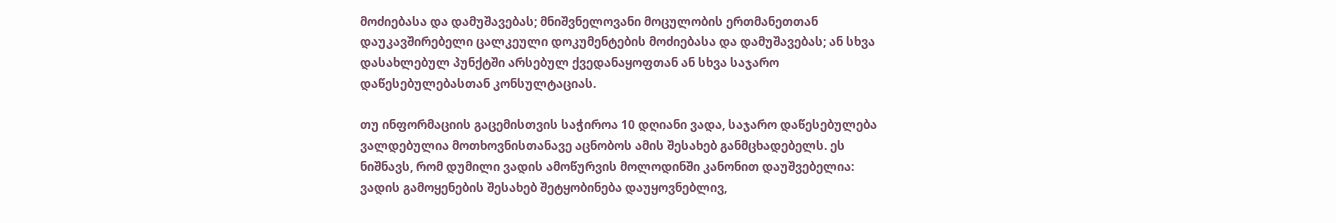მოძიებასა და დამუშავებას; მნიშვნელოვანი მოცულობის ერთმანეთთან დაუკავშირებელი ცალკეული დოკუმენტების მოძიებასა და დამუშავებას; ან სხვა დასახლებულ პუნქტში არსებულ ქვედანაყოფთან ან სხვა საჯარო დაწესებულებასთან კონსულტაციას.

თუ ინფორმაციის გაცემისთვის საჭიროა 10 დღიანი ვადა, საჯარო დაწესებულება ვალდებულია მოთხოვნისთანავე აცნობოს ამის შესახებ განმცხადებელს. ეს ნიშნავს, რომ დუმილი ვადის ამოწურვის მოლოდინში კანონით დაუშვებელია: ვადის გამოყენების შესახებ შეტყობინება დაუყოვნებლივ,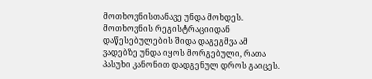მოთხოვნისთანავე უნდა მოხდეს. მოთხოვნის რეგისტრაციიდან დაწესებულების შიდა დაგეგმვა ამ ვადებზე უნდა იყოს მორგებული, რათა პასუხი კანონით დადგენულ დროს გაიცეს.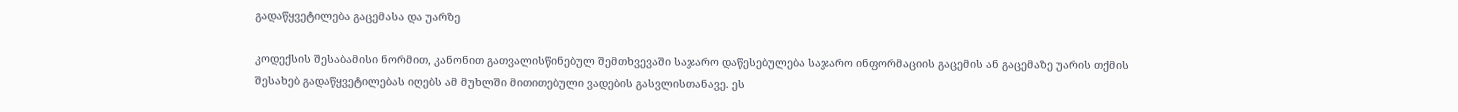გადაწყვეტილება გაცემასა და უარზე

კოდექსის შესაბამისი ნორმით, კანონით გათვალისწინებულ შემთხვევაში საჯარო დაწესებულება საჯარო ინფორმაციის გაცემის ან გაცემაზე უარის თქმის შესახებ გადაწყვეტილებას იღებს ამ მუხლში მითითებული ვადების გასვლისთანავე. ეს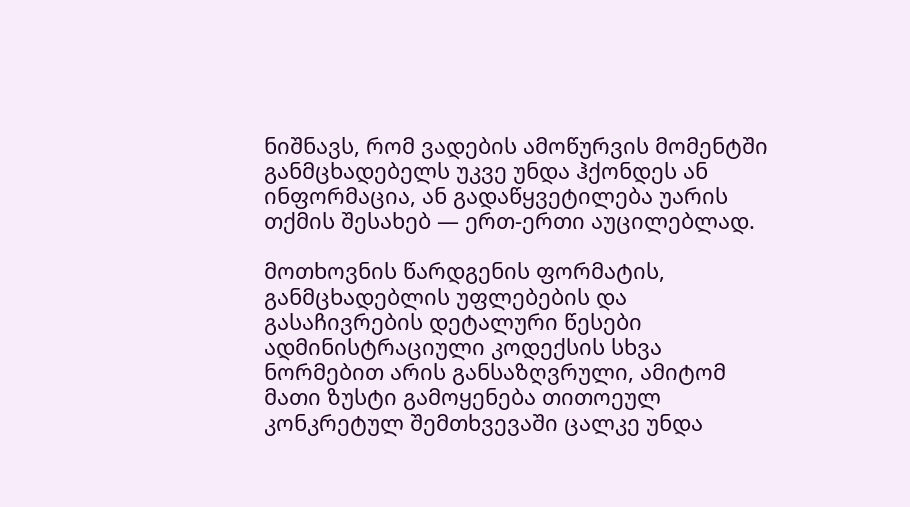ნიშნავს, რომ ვადების ამოწურვის მომენტში განმცხადებელს უკვე უნდა ჰქონდეს ან ინფორმაცია, ან გადაწყვეტილება უარის თქმის შესახებ — ერთ-ერთი აუცილებლად.

მოთხოვნის წარდგენის ფორმატის, განმცხადებლის უფლებების და გასაჩივრების დეტალური წესები ადმინისტრაციული კოდექსის სხვა ნორმებით არის განსაზღვრული, ამიტომ მათი ზუსტი გამოყენება თითოეულ კონკრეტულ შემთხვევაში ცალკე უნდა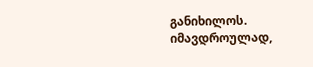განიხილოს. იმავდროულად,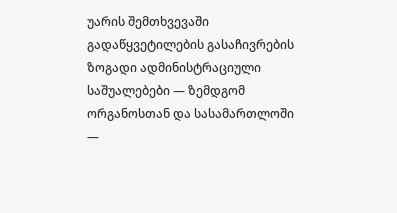უარის შემთხვევაში გადაწყვეტილების გასაჩივრების ზოგადი ადმინისტრაციული საშუალებები — ზემდგომ ორგანოსთან და სასამართლოში —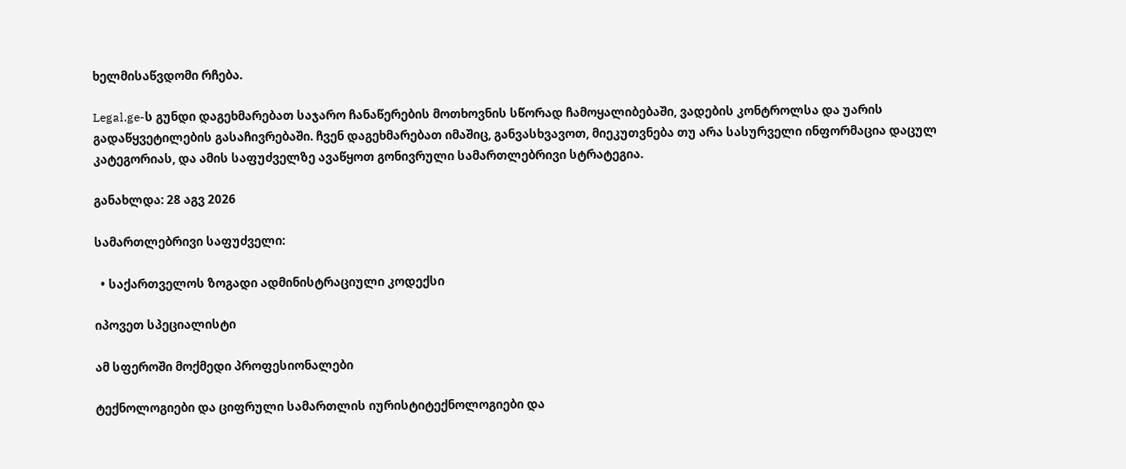ხელმისაწვდომი რჩება.

Legal.ge-ს გუნდი დაგეხმარებათ საჯარო ჩანაწერების მოთხოვნის სწორად ჩამოყალიბებაში, ვადების კონტროლსა და უარის გადაწყვეტილების გასაჩივრებაში. ჩვენ დაგეხმარებათ იმაშიც, განვასხვავოთ, მიეკუთვნება თუ არა სასურველი ინფორმაცია დაცულ კატეგორიას, და ამის საფუძველზე ავაწყოთ გონივრული სამართლებრივი სტრატეგია.

განახლდა: 28 აგვ 2026

სამართლებრივი საფუძველი:

  • საქართველოს ზოგადი ადმინისტრაციული კოდექსი

იპოვეთ სპეციალისტი

ამ სფეროში მოქმედი პროფესიონალები

ტექნოლოგიები და ციფრული სამართლის იურისტიტექნოლოგიები და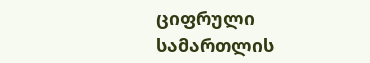ციფრული სამართლის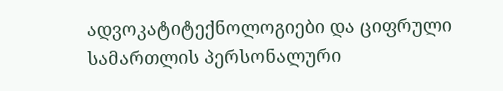ადვოკატიტექნოლოგიები და ციფრული სამართლის პერსონალური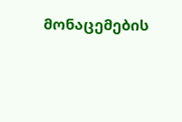მონაცემების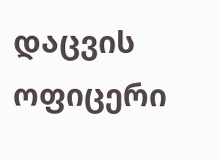დაცვის ოფიცერი